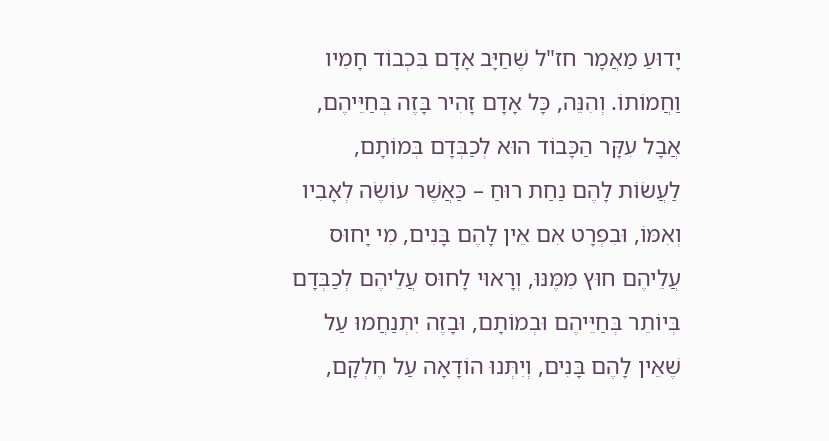יָדוּעַ מַאֲמָר חז"ל שֶׁחַיָּב אָדָם בִּכְבוֹד חָמִיו וַחֲמוֹתוֹ. וְהִנֵּה, כָּל אָדָם זָהִיר בָּזֶה בְּחַיֵּיהֶם, אֲבָל עִקָּר הַכָּבוֹד הוּא לְכַבְּדָם בְּמוֹתָם, לַעֲשׂוֹת לָהֶם נַחַת רוּחַ – כַּאֲשֶׁר עוֹשֶׂה לְאָבִיו וְאִמּוֹ, וּבִפְרָט אִם אֵין לָהֶם בָּנִים, מִי יָחוּס עֲלֵיהֶם חוּץ מִמֶּנּוּ, וְרָאוּי לָחוּס עֲלֵיהֶם לְכַבְּדָם בְּיוֹתֵר בְּחַיֵּיהֶם וּבְמוֹתָם, וּבָזֶה יִתְנַחֲמוּ עַל שֶׁאֵין לָהֶם בָּנִים, וְיִתְּנוּ הוֹדָאָה עַל חֶלְקָם,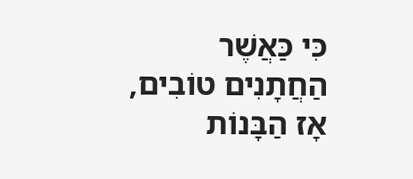כִּי כַּאֲשֶׁר הַחֲתָנִים טוֹבִים, אָז הַבָּנוֹת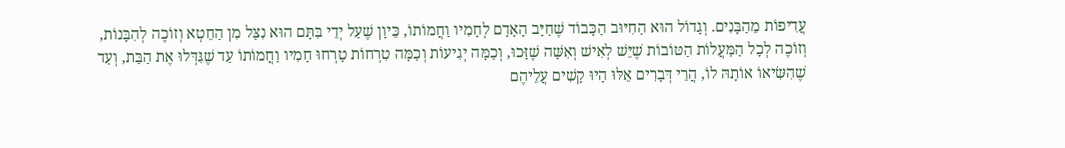עֲדִיפוֹת מֵהַבָּנִים. וְגָדוֹל הוּא הַחִיּוּב הַכָּבוֹד שֶׁחַיָּב הָאָדָם לְחָמִיו וַחֲמוֹתוֹ, כֵּיוָן שֶׁעַל יְדֵי בִּתָּם הוּא נִצַּל מִן הַחֵטְא וְזוֹכֶה לְהִבָּנוֹת, וְזוֹכֶה לְכָל הַמַּעֲלוֹת הַטּוֹבוֹת שֶׁיֵּשׁ לְאִישׁ וְאִשָּׁה שֶׁזָּכוּ, וְכַמָּה יְגִיעוֹת וְכַמָּה טִרְחוֹת טָרְחוּ חָמִיו וַחֲמוֹתוֹ עַד שֶׁגִּדְּלוּ אֶת הַבַּת, וְעַד שֶׁהִשִּׂיאוֹ אוֹתָהּ לוֹ, הֲרֵי דְּבָרִים אֵלּוּ הָיוּ קָשִׁים עֲלֵיהֶם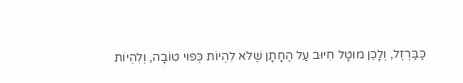כַּבַּרְזֶל, וְלָכֵן מוּטָל חִיּוּב עַל הֶחָתָן שֶׁלֹּא לִהְיוֹת כְּפוּי טוֹבָה, וְלִהְיוֹת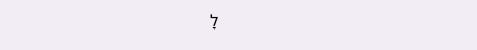לָ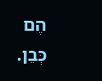הֶם כְּבֵן.